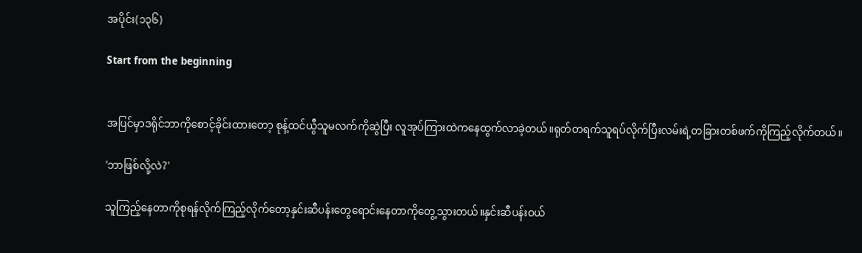အပိုင်း(၁၃၆)

Start from the beginning


အပြင်မှာဒရိုင်ဘာကိုစောင့်ခိုင်းထားတော့ စုန့်ထင်ယွီသူမလက်ကိုဆွဲပြီး လူအုပ်ကြားထဲကနေထွက်လာခဲ့တယ်။ရုတ်တရက်သူရပ်လိုက်ပြီးလမ်းရဲ့တခြားတစ်ဖက်ကိုကြည့်လိုက်တယ်။

'ဘာဖြစ်လို့လဲ?'

သူကြည့်နေတာကိုစုရန်လိုက်ကြည့်လိုက်တော့နှင်းဆီပန်းတွေရောင်းနေတာကိုတွေ့သွားတယ်။နှင်းဆီပန်းဝယ်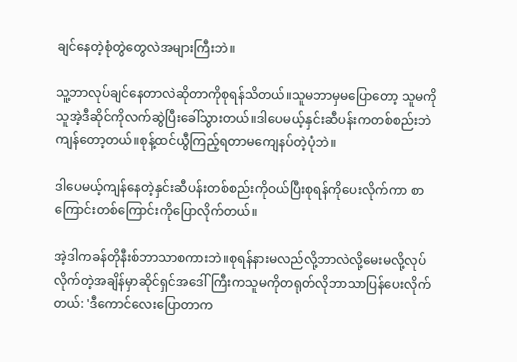ချင်နေတဲ့စုံတွဲတွေလဲအများကြီးဘဲ။

သူ့ဘာလုပ်ချင်နေတာလဲဆိုတာကိုစုရန်သိတယ်။သူမဘာမှမပြောတော့ သူမကိုသူအဲ့ဒီဆိုင်ကိုလက်ဆွဲပြီးခေါ်သွားတယ်။ဒါပေမယ့်နှင်းဆီပန်းကတစ်စည်းဘဲကျန်တော့တယ်။စုန့်ထင်ယွီကြည့်ရတာမကျေနပ်တဲ့ပုံဘဲ။

ဒါပေမယ့်ကျန်နေတဲ့နှင်းဆီပန်းတစ်စည်းကိုဝယ်ပြီးစုရန်ကိုပေးလိုက်ကာ စာကြောင်းတစ်ကြောင်းကိုပြောလိုက်တယ်။

အဲ့ဒါကခန်တိုနီးစ်ဘာသာစကားဘဲ။စုရန်နားမလည်လို့ဘာလဲလို့မေးမလို့လုပ်လိုက်တဲ့အချိန်မှာဆိုင်ရှင်အဒေါ်ကြီးကသူမကိုတရုတ်လိုဘာသာပြန်ပေးလိုက်တယ်: 'ဒီကောင်လေးပြောတာက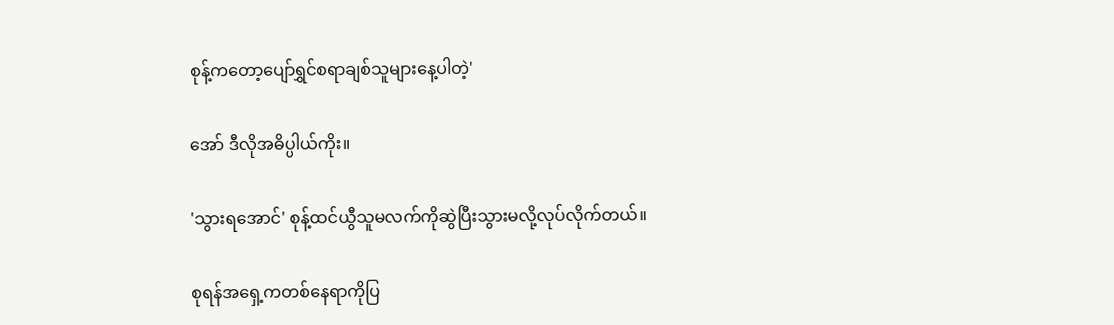စုန့်ကတော့ပျော်ရွှင်စရာချစ်သူများနေ့ပါတဲ့'

အော် ဒီလိုအဓိပ္ပါယ်ကိုး။

'သွားရအောင်' စုန့်ထင်ယွီသူမလက်ကိုဆွဲပြီးသွားမလို့လုပ်လိုက်တယ်။

စုရန်အရှေ့ကတစ်နေရာကိုပြ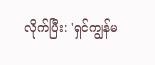လိုက်ပြီး: 'ရှင်ကျွန်မ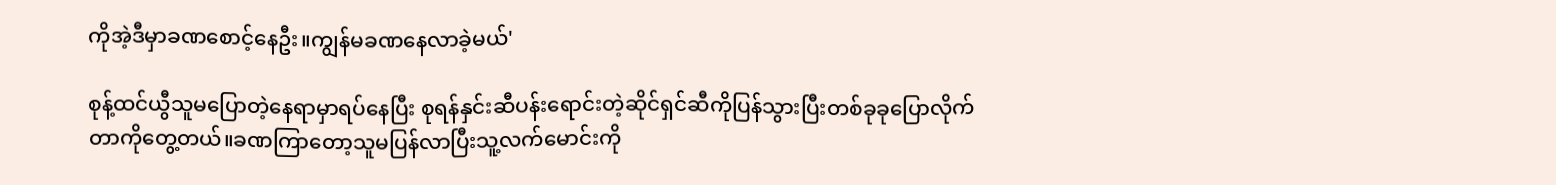ကိုအဲ့ဒီမှာခဏစောင့်နေဦး။ကျွန်မခဏနေလာခဲ့မယ်'

စုန့်ထင်ယွီသူမပြောတဲ့နေရာမှာရပ်နေပြီး စုရန်နှင်းဆီပန်းရောင်းတဲ့ဆိုင်ရှင်ဆီကိုပြန်သွားပြီးတစ်ခုခုပြောလိုက်တာကိုတွေ့တယ်။ခဏကြာတော့သူမပြန်လာပြီးသူ့လက်မောင်းကို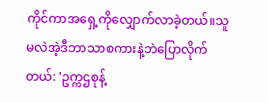ကိုင်ကာအရှေ့ကိုလျှောက်လာခဲ့တယ်။သူမလဲအဲ့ဒီဘာသာစကားနဲ့ဘဲပြောလိုက်တယ်: 'ဥက္ကဌစုန့်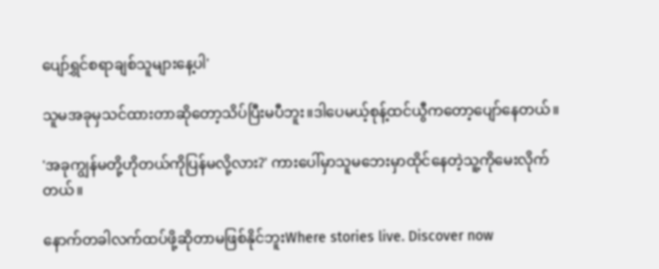ပျော်ရွှင်စရာချစ်သူများနေ့ပါ'

သူမအခုမှသင်ထားတာဆိုတော့သိပ်ပြီးမပီဘူး။ဒါပေမယ့်စုန့်ထင်ယွီကတော့ပျော်နေတယ်။

'အခုကျွန်မတို့ဟိုတယ်ကိုပြန်မလို့လား?' ကားပေါ်မှာသူမဘေးမှာထိုင်နေတဲ့သူ့ကိုမေးလိုက်တယ်။

နောက်တခါလက်ထပ်ဖို့ဆိုတာမဖြစ်နိုင်ဘူးWhere stories live. Discover now